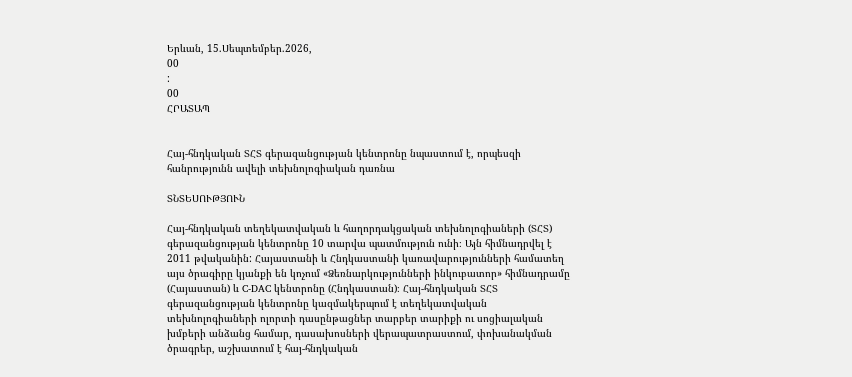Երևան, 15.Սեպտեմբեր.2026,
00
:
00
ՀՐԱՏԱՊ


Հայ-հնդկական ՏՀՏ գերազանցության կենտրոնը նպաստում է, որպեսզի հանրությունն ավելի տեխնոլոգիական դառնա

ՏՆՏԵՍՈՒԹՅՈՒՆ

Հայ-հնդկական տեղեկատվական և հաղորդակցական տեխնոլոգիաների (ՏՀՏ) գերազանցության կենտրոնը 10 տարվա պատմություն ունի։ Այն հիմնադրվել է 2011 թվականին: Հայաստանի և Հնդկաստանի կառավարությունների համատեղ այս ծրագիրը կյանքի են կոչում «Ձեռնարկությունների ինկուբատոր» հիմնադրամը  (Հայաստան) և C-DAC կենտրոնը (Հնդկաստան)։ Հայ-հնդկական ՏՀՏ գերազանցության կենտրոնը կազմակերպում է տեղեկատվական տեխնոլոգիաների ոլորտի դասընթացներ տարբեր տարիքի ու սոցիալական խմբերի անձանց համար, դասախոսների վերապատրաստում, փոխանակման ծրագրեր, աշխատում է հայ-հնդկական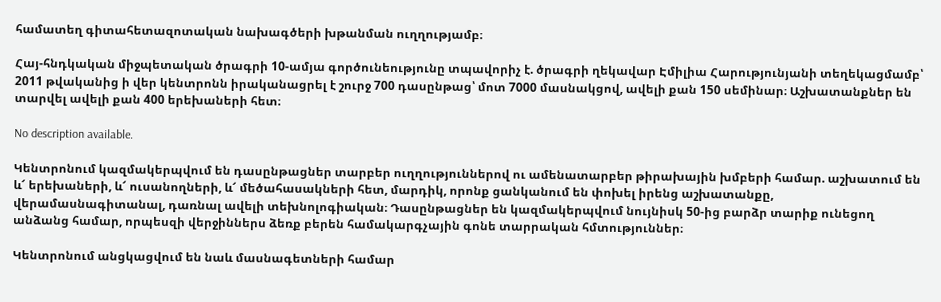համատեղ գիտահետազոտական նախագծերի խթանման ուղղությամբ։

Հայ-հնդկական միջպետական ծրագրի 10-ամյա գործունեությունը տպավորիչ է. ծրագրի ղեկավար Էմիլիա Հարությունյանի տեղեկացմամբ՝ 2011 թվականից ի վեր կենտրոնն իրականացրել է շուրջ 700 դասընթաց՝ մոտ 7000 մասնակցով, ավելի քան 150 սեմինար։ Աշխատանքներ են տարվել ավելի քան 400 երեխաների հետ։

No description available.

Կենտրոնում կազմակերպվում են դասընթացներ տարբեր ուղղություններով ու ամենատարբեր թիրախային խմբերի համար. աշխատում են և՜ երեխաների, և՜ ուսանողների, և՜ մեծահասակների հետ, մարդիկ, որոնք ցանկանում են փոխել իրենց աշխատանքը, վերամասնագիտանալ, դառնալ ավելի տեխնոլոգիական։ Դասընթացներ են կազմակերպվում նույնիսկ 50-ից բարձր տարիք ունեցող անձանց համար, որպեսզի վերջիններս ձեռք բերեն համակարգչային գոնե տարրական հմտություններ։

Կենտրոնում անցկացվում են նաև մասնագետների համար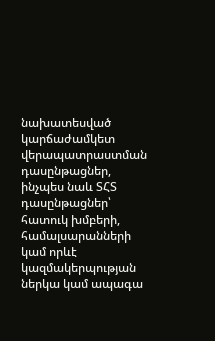նախատեսված կարճաժամկետ վերապատրաստման դասընթացներ, ինչպես նաև ՏՀՏ դասընթացներ՝ հատուկ խմբերի, համալսարանների կամ որևէ կազմակերպության ներկա կամ ապագա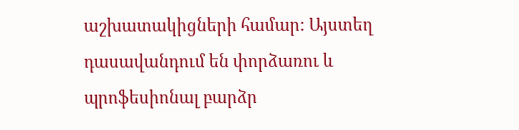աշխատակիցների համար: Այստեղ դասավանդում են փորձառու և պրոֆեսիոնալ բարձր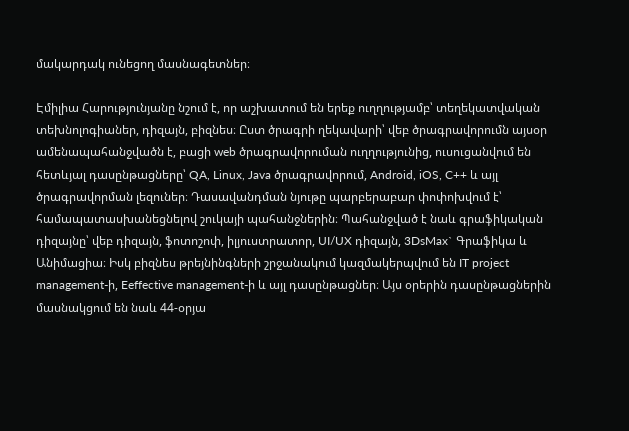մակարդակ ունեցող մասնագետներ։

Էմիլիա Հարությունյանը նշում է, որ աշխատում են երեք ուղղությամբ՝ տեղեկատվական տեխնոլոգիաներ, դիզայն, բիզնես։ Ըստ ծրագրի ղեկավարի՝ վեբ ծրագրավորումն այսօր ամենապահանջվածն է, բացի web ծրագրավորուման ուղղությունից, ուսուցանվում են հետևյալ դասընթացները՝ QA, Linux, Java ծրագրավորում, Android, iOS, C++ և այլ ծրագրավորման լեզուներ։ Դասավանդման նյութը պարբերաբար փոփոխվում է՝ համապատասխանեցնելով շուկայի պահանջներին։ Պահանջված է նաև գրաֆիկական դիզայնը՝ վեբ դիզայն, ֆոտոշոփ, իլյուստրատոր, UI/UX դիզայն, 3DsMax` Գրաֆիկա և Անիմացիա։ Իսկ բիզնես թրեյնինգների շրջանակում կազմակերպվում են IT project management-ի, Eeffective management-ի և այլ դասընթացներ։ Այս օրերին դասընթացներին մասնակցում են նաև 44-օրյա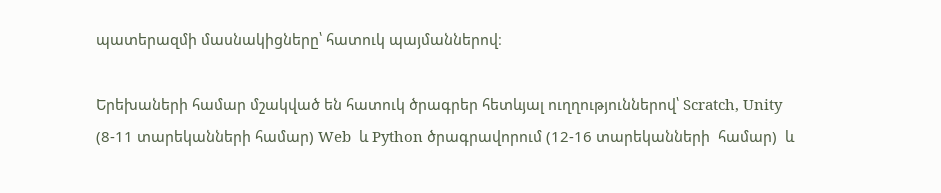պատերազմի մասնակիցները՝ հատուկ պայմաններով։

Երեխաների համար մշակված են հատուկ ծրագրեր հետևյալ ուղղություններով՝ Scratch, Unity (8-11 տարեկանների համար) Web  և Python ծրագրավորում (12-16 տարեկանների  համար)  և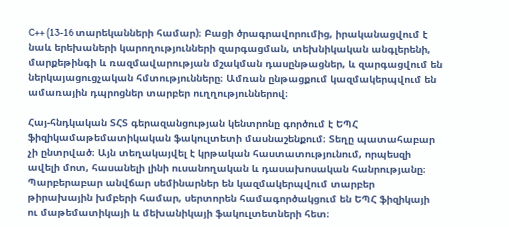C++ (13-16 տարեկանների համար)։ Բացի ծրագրավորումից, իրականացվում է նաև երեխաների կարողությունների զարգացման, տեխնիկական անգլերենի, մարքեթինգի և ռազմավարության մշակման դասընթացներ, և զարգացվում են ներկայացուցչական հմտությունները։ Ամռան ընթացքում կազմակերպվում են ամառային դպրոցներ տարբեր ուղղություններով։

Հայ-հնդկական ՏՀՏ գերազանցության կենտրոնը գործում է ԵՊՀ ֆիզիկամաթեմատիկական ֆակուլտետի մասնաշենքում։ Տեղը պատահաբար չի ընտրված։ Այն տեղակայվել է կրթական հաստատությունում, որպեսզի ավելի մոտ, հասանելի լինի ուսանողական և դասախոսական հանրությանը։ Պարբերաբար անվճար սեմինարներ են կազմակերպվում տարբեր թիրախային խմբերի համար, սերտորեն համագործակցում են ԵՊՀ ֆիզիկայի ու մաթեմատիկայի և մեխանիկայի ֆակուլտետների հետ։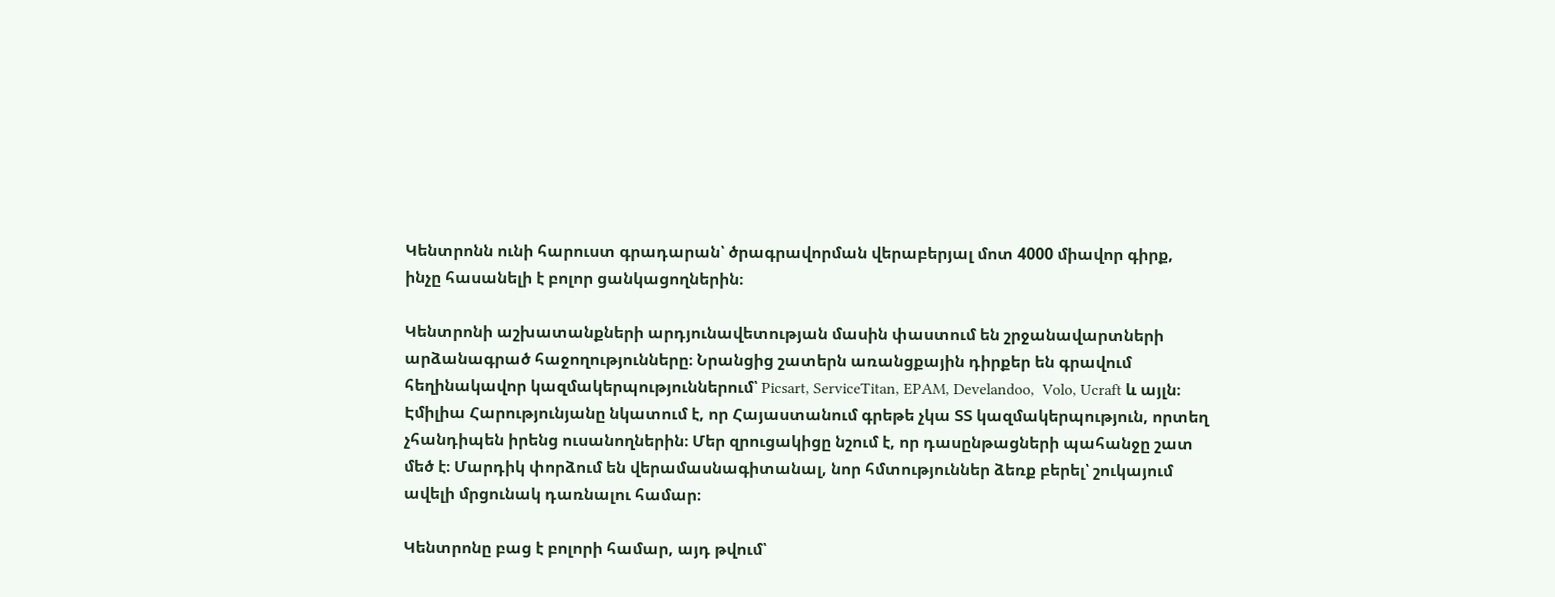Կենտրոնն ունի հարուստ գրադարան՝ ծրագրավորման վերաբերյալ մոտ 4000 միավոր գիրք, ինչը հասանելի է բոլոր ցանկացողներին։

Կենտրոնի աշխատանքների արդյունավետության մասին փաստում են շրջանավարտների արձանագրած հաջողությունները։ Նրանցից շատերն առանցքային դիրքեր են գրավում հեղինակավոր կազմակերպություններում՝ Picsart, ServiceTitan, EPAM, Develandoo,  Volo, Ucraft և այլն։ Էմիլիա Հարությունյանը նկատում է, որ Հայաստանում գրեթե չկա ՏՏ կազմակերպություն, որտեղ չհանդիպեն իրենց ուսանողներին։ Մեր զրուցակիցը նշում է, որ դասընթացների պահանջը շատ մեծ է։ Մարդիկ փորձում են վերամասնագիտանալ, նոր հմտություններ ձեռք բերել՝ շուկայում ավելի մրցունակ դառնալու համար։

Կենտրոնը բաց է բոլորի համար, այդ թվում՝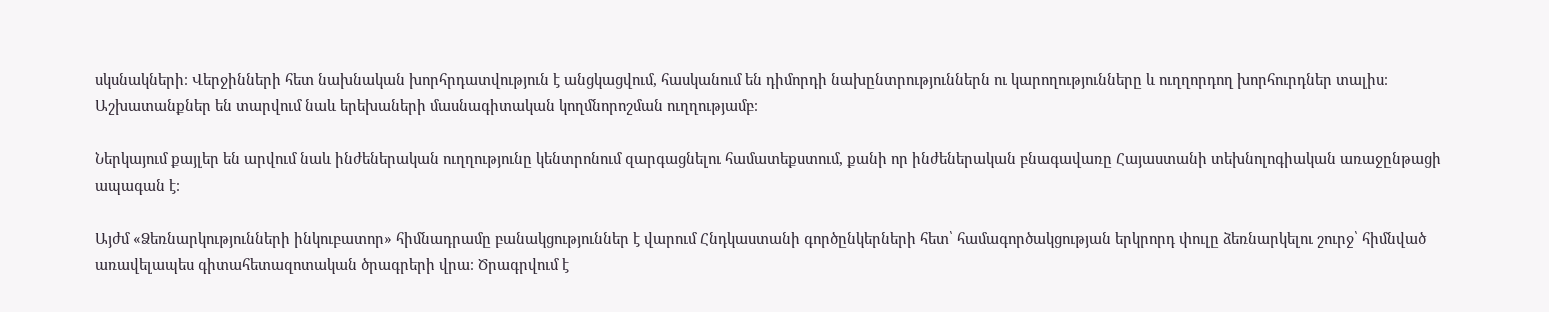սկսնակների։ Վերջինների հետ նախնական խորհրդատվություն է անցկացվում, հասկանում են դիմորդի նախընտրություններն ու կարողությունները և ուղղորդող խորհուրդներ տալիս։ Աշխատանքներ են տարվում նաև երեխաների մասնագիտական կողմնորոշման ուղղությամբ։

Ներկայում քայլեր են արվում նաև ինժեներական ուղղությունը կենտրոնում զարգացնելու համատեքստում, քանի որ ինժեներական բնագավառը Հայաստանի տեխնոլոգիական առաջընթացի ապագան է։

Այժմ «Ձեռնարկությունների ինկուբատոր» հիմնադրամը բանակցություններ է վարում Հնդկաստանի գործընկերների հետ՝ համագործակցության երկրորդ փուլը ձեռնարկելու շուրջ՝ հիմնված առավելապես գիտահետազոտական ծրագրերի վրա։ Ծրագրվում է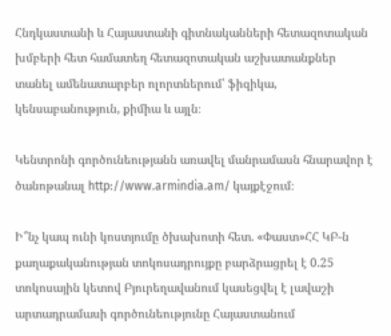Հնդկաստանի և Հայաստանի գիտնականների հետազոտական խմբերի հետ համատեղ հետազոտական աշխատանքներ տանել ամենատարբեր ոլորտներում՝ ֆիզիկա, կենսաբանություն, քիմիա և այլն։

Կենտրոնի գործունեությանն առավել մանրամասն հնարավոր է ծանոթանալ http://www.armindia.am/ կայքէջում։

Ի՞նչ կապ ունի կոստյումը ծխախոտի հետ. «Փաստ»ՀՀ ԿԲ-ն քաղաքականության տոկոսադրույքը բարձրացրել է 0.25 տոկոսային կետով Բյուրեղավանում կասեցվել է լավաշի արտադրամասի գործունեությունը Հայաստանում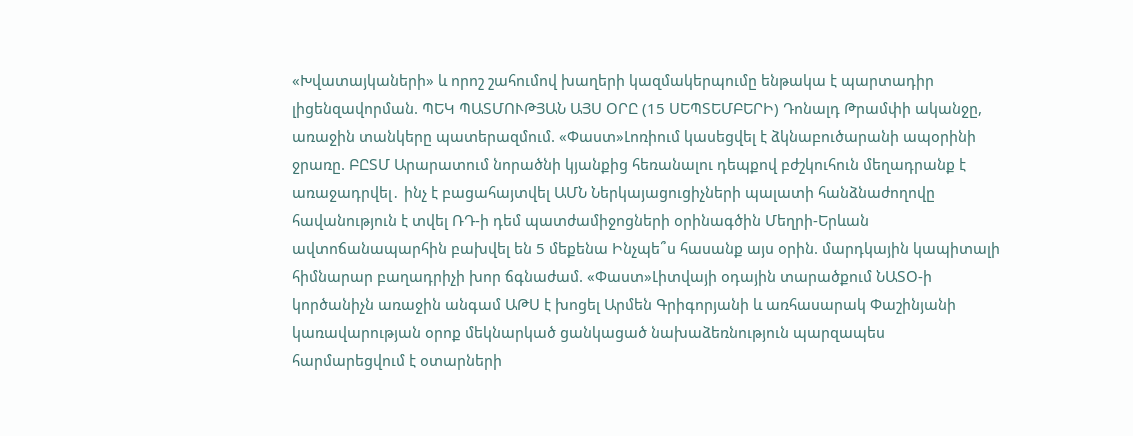«Խվատայկաների» և որոշ շահումով խաղերի կազմակերպումը ենթակա է պարտադիր լիցենզավորման. ՊԵԿ ՊԱՏՄՈՒԹՅԱՆ ԱՅՍ ՕՐԸ (15 ՍԵՊՏԵՄԲԵՐԻ) Դոնալդ Թրամփի ականջը, առաջին տանկերը պատերազմում. «Փաստ»Լոռիում կասեցվել է ձկնաբուծարանի ապօրինի ջրառը. ԲԸՏՄ Արարատում նորածնի կյանքից հեռանալու դեպքով բժշկուհուն մեղադրանք է առաջադրվել․ ինչ է բացահայտվել ԱՄՆ Ներկայացուցիչների պալատի հանձնաժողովը հավանություն է տվել ՌԴ-ի դեմ պատժամիջոցների օրինագծին Մեղրի-Երևան ավտոճանապարհին բախվել են 5 մեքենա Ինչպե՞ս հասանք այս օրին. մարդկային կապիտալի հիմնարար բաղադրիչի խոր ճգնաժամ. «Փաստ»Լիտվայի օդային տարածքում ՆԱՏՕ-ի կործանիչն առաջին անգամ ԱԹՍ է խոցել Արմեն Գրիգորյանի և առհասարակ Փաշինյանի կառավարության օրոք մեկնարկած ցանկացած նախաձեռնություն պարզապես հարմարեցվում է օտարների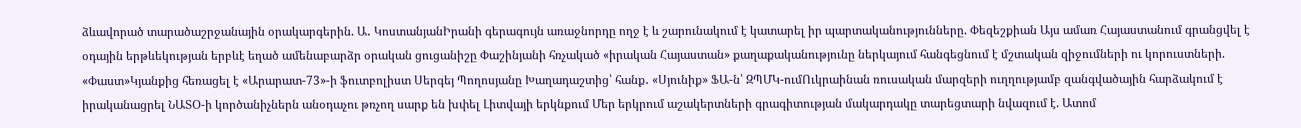ձևավորած տարածաշրջանային օրակարգերին. Ա․ ԿոստանյանԻրանի գերագույն առաջնորդը ողջ է և շարունակում է կատարել իր պարտականությունները. Փեզեշքիան Այս ամառ Հայաստանում գրանցվել է օդային երթևեկության երբևէ եղած ամենաբարձր օրական ցուցանիշը Փաշինյանի հռչակած «իրական Հայաստան» քաղաքականությունը ներկայում հանգեցնում է մշտական զիջումների ու կորուստների. «Փաստ»Կյանքից հեռացել է «Արարատ-73»-ի ֆուտբոլիստ Սերգեյ Պողոսյանը Խաղադաշտից՝ հանք․ «Սյունիք» ՖԱ-ն՝ ԶՊՄԿ-ումՈւկրաինան ռուսական մարզերի ուղղությամբ զանգվածային հարձակում է իրականացրել ՆԱՏՕ-ի կործանիչներն անօդաչու թռչող սարք են խփել Լիտվայի երկնքում Մեր երկրում աշակերտների գրագիտության մակարդակը տարեցտարի նվազում է. Ատոմ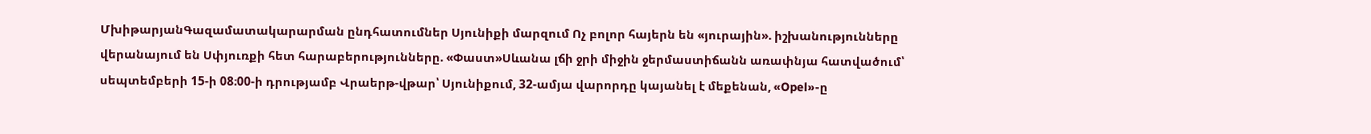ՄխիթարյանԳազամատակարարման ընդհատումներ Սյունիքի մարզում Ոչ բոլոր հայերն են «յուրային». իշխանությունները վերանայում են Սփյուռքի հետ հարաբերությունները. «Փաստ»Սևանա լճի ջրի միջին ջերմաստիճանն առափնյա հատվածում՝ սեպտեմբերի 15-ի 08։00-ի դրությամբ Վրաերթ-վթար՝ Սյունիքում, 32-ամյա վարորդը կայանել է մեքենան, «Opel»-ը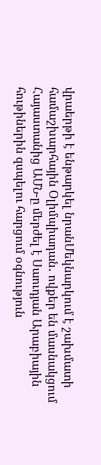վրաերթի է ենթարկել նրանՄեկնարկում է շախմատի համաշխարհային Օլիմպիադան․ ովքեր են մասնակցում Հայաստանից ԱՄՆ-ը մերժել է Սաուդյան Արաբիային հութիներին զսպելու հարցում օգնություն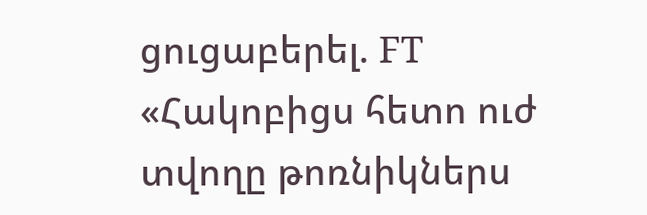ցուցաբերել. FT «Հակոբիցս հետո ուժ տվողը թոռնիկներս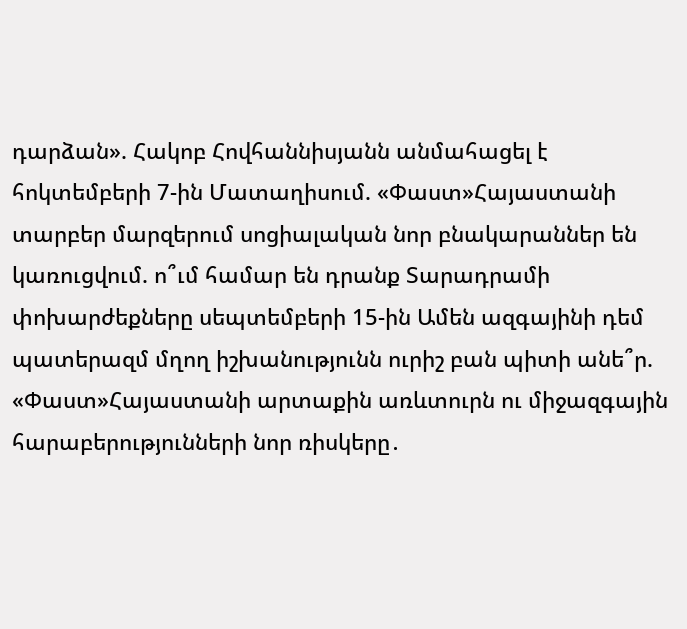դարձան». Հակոբ Հովհաննիսյանն անմահացել է հոկտեմբերի 7-ին Մատաղիսում. «Փաստ»Հայաստանի տարբեր մարզերում սոցիալական նոր բնակարաններ են կառուցվում. ո՞ւմ համար են դրանք Տարադրամի փոխարժեքները սեպտեմբերի 15-ին Ամեն ազգայինի դեմ պատերազմ մղող իշխանությունն ուրիշ բան պիտի անե՞ր. «Փաստ»Հայաստանի արտաքին առևտուրն ու միջազգային հարաբերությունների նոր ռիսկերը․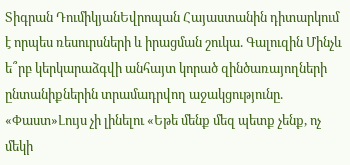Տիգրան ԴումիկյանԵվրոպան Հայաստանին դիտարկում է որպես ռեսուրսների և իրացման շուկա. Գալուզին Մինչև ե՞րբ կերկարաձգվի անհայտ կորած զինծառայողների ընտանիքներին տրամադրվող աջակցությունը. «Փաստ»Լույս չի լինելու «Եթե մենք մեզ պետք չենք, ոչ մեկի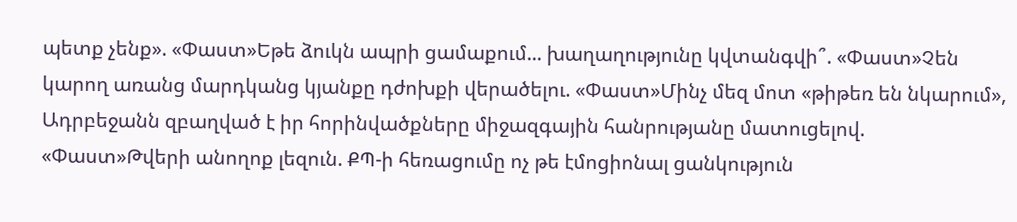պետք չենք». «Փաստ»Եթե ձուկն ապրի ցամաքում... խաղաղությունը կվտանգվի՞. «Փաստ»Չեն կարող առանց մարդկանց կյանքը դժոխքի վերածելու. «Փաստ»Մինչ մեզ մոտ «թիթեռ են նկարում», Ադրբեջանն զբաղված է իր հորինվածքները միջազգային հանրությանը մատուցելով. «Փաստ»Թվերի անողոք լեզուն. ՔՊ-ի հեռացումը ոչ թե էմոցիոնալ ցանկություն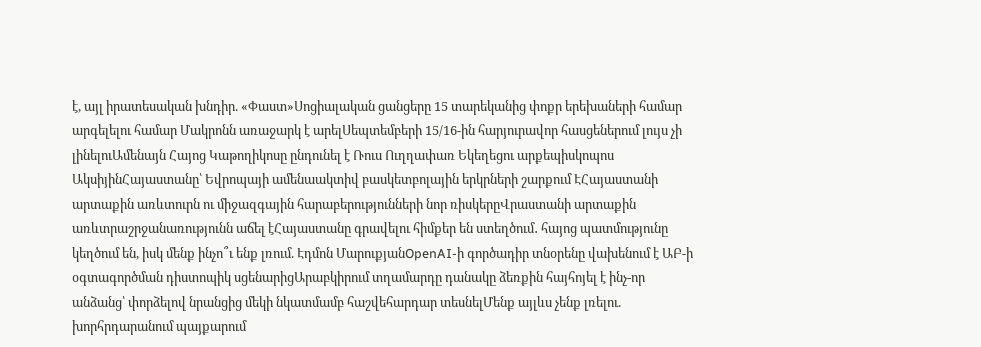է, այլ իրատեսական խնդիր. «Փաստ»Սոցիալական ցանցերը 15 տարեկանից փոքր երեխաների համար արգելելու համար Մակրոնն առաջարկ է արելՍեպտեմբերի 15/16-ին հարյուրավոր հասցեներում լույս չի լինելուԱմենայն Հայոց Կաթողիկոսը ընդունել է Ռուս Ուղղափառ Եկեղեցու արքեպիսկոպոս ԱկսիյինՀայաստանը՝ Եվրոպայի ամենաակտիվ բասկետբոլային երկրների շարքում ԷՀայաստանի արտաքին առևտուրն ու միջազգային հարաբերությունների նոր ռիսկերըՎրաստանի արտաքին առևտրաշրջանառությունն աճել էՀայաստանը գրավելու հիմքեր են ստեղծում․ հայոց պատմությունը կեղծում են, իսկ մենք ինչո՞ւ ենք լռում. Էդմոն ՄարուքյանOpenAI-ի գործադիր տնօրենը վախենում է ԱԲ-ի օգտագործման դիստոպիկ սցենարիցԱրաբկիրում տղամարդը դանակը ձեռքին հայհոյել է ինչ-որ անձանց՝ փորձելով նրանցից մեկի նկատմամբ հաշվեհարդար տեսնելՄենք այլևս չենք լռելու. խորհրդարանում պայքարում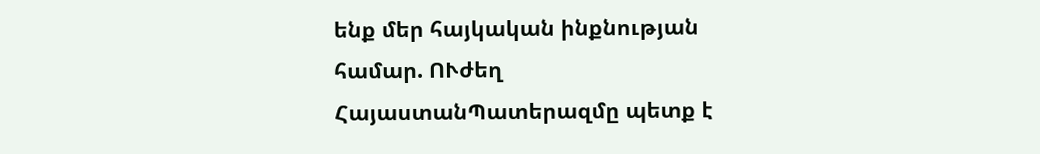ենք մեր հայկական ինքնության համար. ՈՒժեղ ՀայաստանՊատերազմը պետք է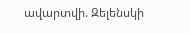ավարտվի. Զելենսկի